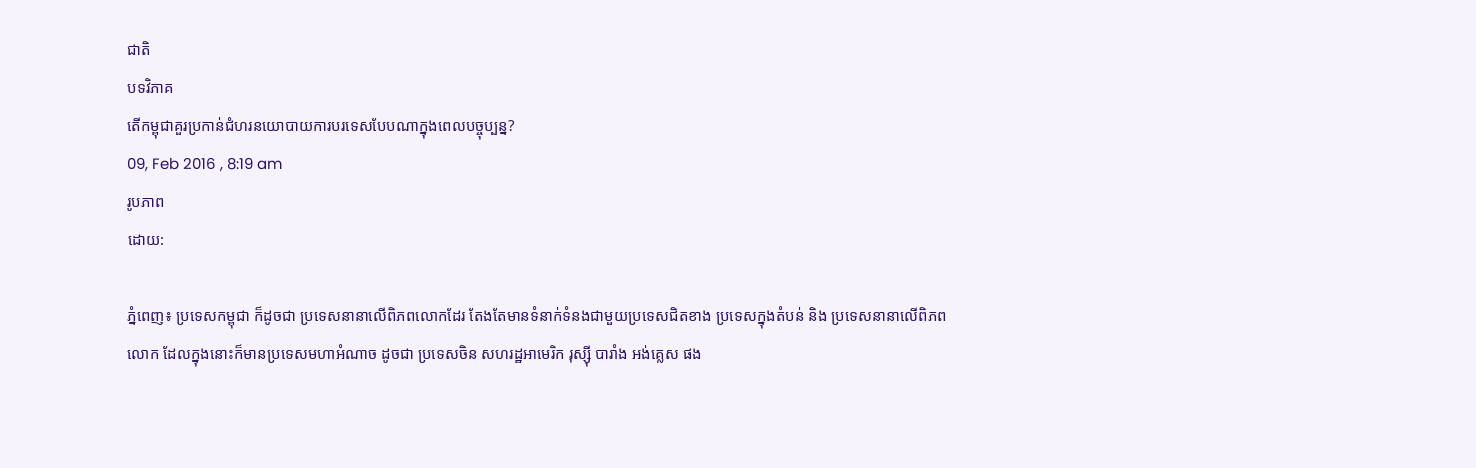ជាតិ
បទវិភាគ
តើកម្ពុជាគួរប្រកាន់ជំហរនយោបាយការបរទេសបែបណាក្នុងពេលបច្ចុប្បន្ន?
09, Feb 2016 , 8:19 am
រូបភាព
ដោយ:

ភ្នំពេញ៖ ប្រទេសកម្ពុជា ក៏ដូចជា ប្រទេសនានាលើពិភពលោកដែរ តែងតែមានទំនាក់ទំនងជាមួយប្រទេសជិតខាង ប្រទេសក្នុងតំបន់ និង ប្រទេសនានាលើពិភពលោក ដែលក្នុងនោះក៏មានប្រទេសមហាអំណាច ដូចជា ប្រទេសចិន សហរដ្ឋអាមេរិក រុស្ស៊ី បារាំង អង់គ្លេស ផង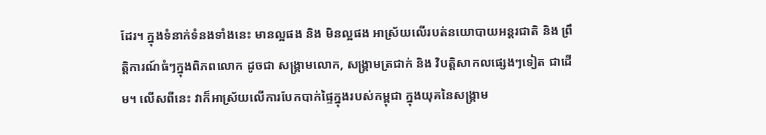ដែរ។ ក្នុងទំនាក់ទំនងទាំងនេះ មានល្អផង និង មិនល្អផង អាស្រ័យលើរបត់នយោបាយអន្តរជាតិ និង ព្រឹត្តិការណ៍ធំៗក្នុងពិភពលោក ដូចជា សង្គ្រាមលោក, សង្គ្រាមត្រជាក់ និង វិបត្តិសាកលផ្សេងៗទៀត ជាដើម។ លើសពីនេះ វាក៏អាស្រ័យលើការបែកបាក់ផ្ទៃក្នុងរបស់កម្ពុជា ក្នុងយុគនៃសង្គ្រាម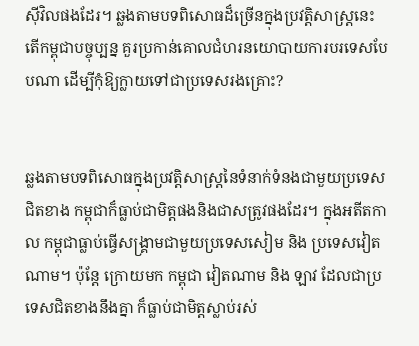ស៊ីវិលផងដែរ។ ឆ្លងតាមបទពិសោធដ៏ច្រើនក្នុងប្រវត្តិសាស្ត្រនេះ តើកម្ពុជាបច្ចុប្បន្ន គួរប្រកាន់គោលជំហរនយោបាយការបរទេសបែបណា ដើម្បីកុំឱ្យក្លាយទៅជាប្រទេសរងគ្រោះ?


ឆ្លងតាមបទពិសោធក្នុងប្រវត្តិសាស្ត្រនៃទំនាក់ទំនងជាមួយប្រទេសជិតខាង កម្ពុជាក៏ធ្លាប់ជាមិត្តផងនិងជាសត្រូវផងដែរ។ ក្នុងអតីតកាល កម្ពុជាធ្លាប់ធ្វើសង្គ្រាមជាមួយប្រទេសសៀម និង ប្រទេសវៀតណាម។ ប៉ុន្តែ ក្រោយមក កម្ពុជា វៀតណាម និង ឡាវ ដែលជាប្រទេសជិតខាងនឹងគ្នា ក៏ធ្លាប់ជាមិត្តស្លាប់រស់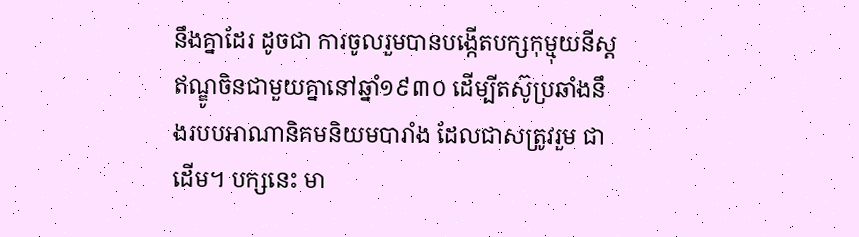នឹងគ្នាដែរ ដូចជា ការចូលរួមបានបង្កើតបក្សកុម្មុយនីស្តឥណ្ឌូចិនជាមួយគ្នានៅឆ្នាំ១៩៣០ ដើម្បីតស៊ូប្រឆាំងនឹងរបបអាណានិគមនិយមបារាំង ដែលជាសត្រូវរួម ជាដើម។ បក្សនេះ មា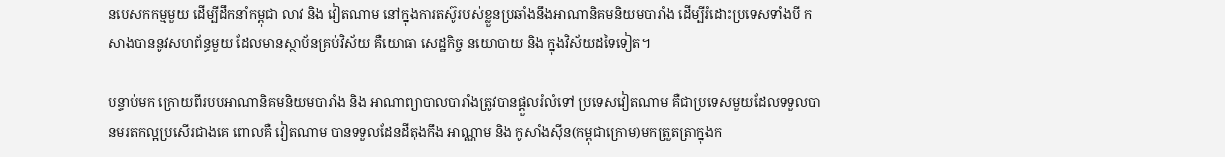នបេសកកម្មមួយ ដើម្បីដឹកនាំកម្ពុជា លាវ និង វៀតណាម នៅក្នុងការតស៊ូរបស់ខ្លួនប្រឆាំងនឹងអាណានិគមនិយមបារាំង ដើម្បីរំដោះប្រទេសទាំងបី កសាងបាននូវសហព័ន្ធមួយ ដែលមានស្ថាប័នគ្រប់វិស័យ គឺយោធា សេដ្ឋកិច្ច នយោបាយ និង ក្នុងវិស័យដទៃទៀត។

បន្ទាប់មក ក្រោយពីរបបអាណានិគមនិយមបារាំង និង អាណាព្យាបាលបារាំងត្រូវបានផ្ដួលរំលំទៅ ប្រទេសវៀតណាម គឺជាប្រទេសមួយដែលទទួលបានមរតកល្អប្រសើរជាងគេ ពោលគឺ វៀតណាម បានទទួលដែនដីតុងកឹង អាណ្ណាម និង កូសាំងស៊ីន(កម្ពុជាក្រោម)មកត្រួតត្រាក្នុងក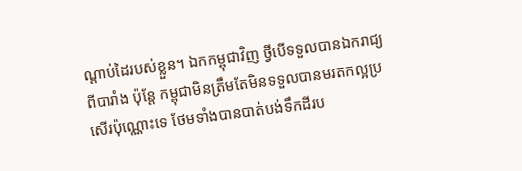ណ្ដាប់ដៃរបស់ខ្លួន។ ឯកកម្ពុជាវិញ ថ្វីបើទទួលបានឯករាជ្យពីបារាំង ប៉ុន្តែ កម្ពុជាមិនត្រឹមតែមិនទទួលបានមរតកល្អប្រសើរប៉ុណ្ណោះទេ ថែមទាំងបានបាត់បង់ទឹកដីរប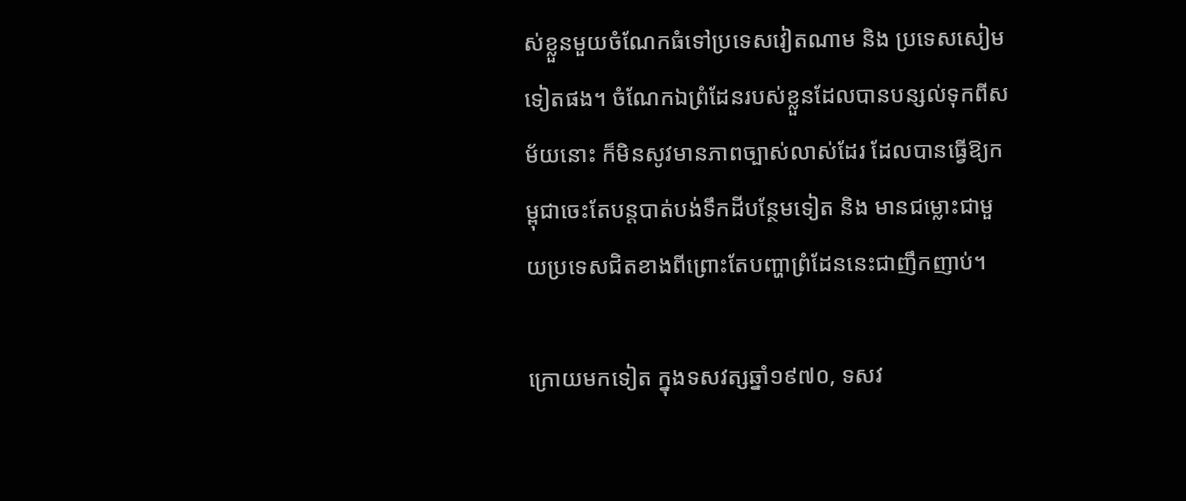ស់ខ្លួនមួយចំណែកធំទៅប្រទេសវៀតណាម និង ប្រទេសសៀមទៀតផង។ ចំណែកឯព្រំដែនរបស់ខ្លួនដែលបានបន្សល់ទុកពីសម័យនោះ ក៏មិនសូវមានភាពច្បាស់លាស់ដែរ ដែលបានធ្វើឱ្យកម្ពុជាចេះតែបន្តបាត់បង់ទឹកដីបន្ថែមទៀត និង មានជម្លោះជាមួយប្រទេសជិតខាងពីព្រោះតែបញ្ហាព្រំដែននេះជាញឹកញាប់។

ក្រោយមកទៀត ក្នុងទសវត្សឆ្នាំ១៩៧០, ទសវ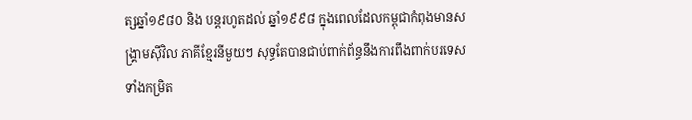ត្សឆ្នាំ១៩៨០ និង បន្តរហូតដល់ ឆ្នាំ១៩៩៨ ក្នុងពេលដែលកម្ពុជាកំពុងមានសង្គ្រាមស៊ីវិល ភាគីខ្មែរនីមួយៗ សុទ្ធតែបានជាប់ពាក់ព័ន្ធនឹងការពឹងពាក់បរទេស ទាំងកម្រិត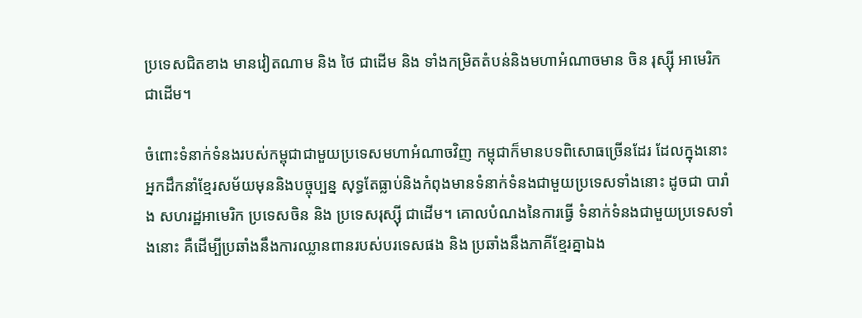ប្រទេសជិតខាង មានវៀតណាម និង ថៃ ជាដើម និង ទាំងកម្រិតតំបន់និងមហាអំណាចមាន ចិន រុស្ស៊ី អាមេរិក ជាដើម។

ចំពោះទំនាក់ទំនងរបស់កម្ពុជាជាមួយប្រទេសមហាអំណាចវិញ កម្ពុជាក៏មានបទពិសោធច្រើនដែរ ដែលក្នុងនោះ អ្នកដឹកនាំខ្មែរសម័យមុននិងបច្ចុប្បន្ន សុទ្ធតែធ្លាប់និងកំពុងមានទំនាក់ទំនងជាមួយប្រទេសទាំងនោះ ដូចជា បារាំង សហរដ្ឋអាមេរិក ប្រទេសចិន និង ប្រទេសរុស្ស៊ី ជាដើម។ គោលបំណងនៃការធ្វើ ទំនាក់ទំនងជាមួយប្រទេសទាំងនោះ គឺដើម្បីប្រឆាំងនឹងការឈ្លានពានរបស់បរទេសផង និង ប្រឆាំងនឹងភាគីខ្មែរគ្នាឯង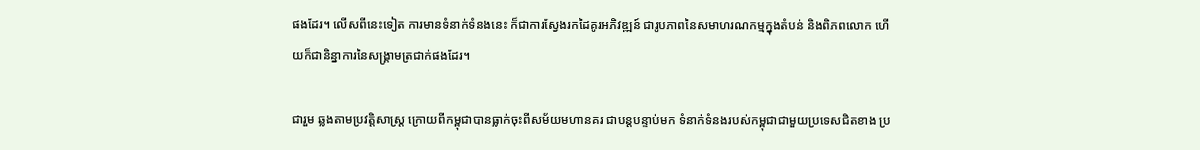ផងដែរ។ លើសពីនេះទៀត ការមានទំនាក់ទំនងនេះ ក៏ជាការស្វែងរកដៃគូរអភិវឌ្ឍន៍ ជារូបភាពនៃសមាហរណកម្មក្នុងតំបន់ និងពិភពលោក ហើយក៏ជានិន្នាការនៃសង្គ្រាមត្រជាក់ផងដែរ។

ជារួម ឆ្លងតាមប្រវត្តិសាស្ត្រ ក្រោយពីកម្ពុជាបានធ្លាក់ចុះពីសម័យមហានគរ ជាបន្តបន្ទាប់មក ទំនាក់ទំនងរបស់កម្ពុជាជាមួយប្រទេសជិតខាង ប្រ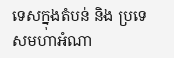ទេសក្នុងតំបន់ និង ប្រទេសមហាអំណា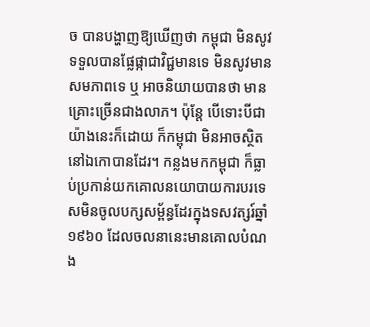ច បានបង្ហាញឱ្យឃើញថា កម្ពុជា មិនសូវទទួលបានផ្លែផ្កាជាវិជ្ជមានទេ មិនសូវមានសមភាពទេ ឬ អាចនិយាយបានថា មានគ្រោះច្រើនជាងលាភ។ ប៉ុន្តែ បើទោះបីជាយ៉ាងនេះក៏ដោយ ក៏កម្ពុជា មិនអាចស្ថិតនៅឯកោបានដែរ។ កន្លងមកកម្ពុជា ក៏ធ្លាប់ប្រកាន់យកគោលនយោបាយការបរទេសមិនចូលបក្សសម្ព័ន្ធដែរក្នុងទសវត្សរ៍ឆ្នាំ១៩៦០ ដែលចលនានេះមានគោលបំណង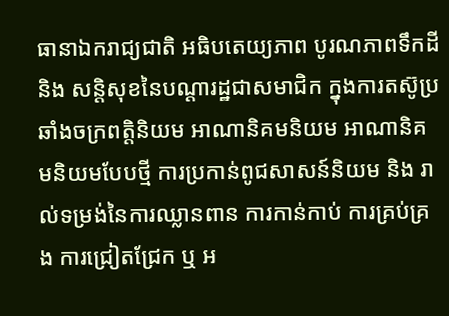ធានាឯករាជ្យជាតិ អធិបតេយ្យភាព បូរណភាពទឹកដី និង សន្តិសុខនៃបណ្ដារដ្ឋជាសមាជិក ក្នុងការតស៊ូប្រឆាំងចក្រពត្តិនិយម អាណានិគមនិយម អាណានិគមនិយមបែបថ្មី ការប្រកាន់ពូជសាសន៍និយម និង រាល់ទម្រង់នៃការឈ្លានពាន ការកាន់កាប់ ការគ្រប់គ្រង ការជ្រៀតជ្រែក ឬ អ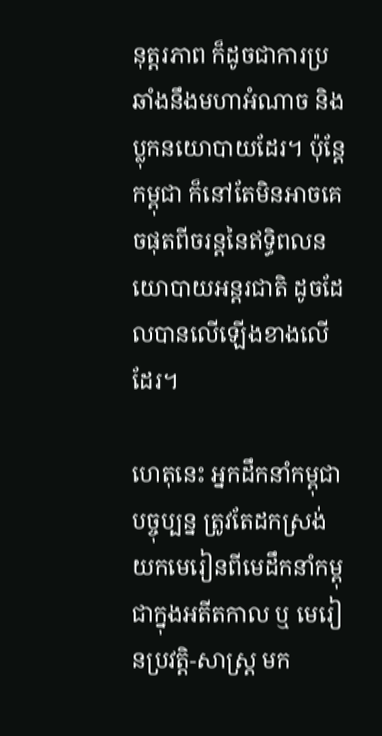នុត្តរភាព ក៏ដូចជាការប្រឆាំងនឹងមហាអំណាច និង ប្លុកនយោបាយដែរ។ ប៉ុន្តែ កម្ពុជា ក៏នៅតែមិនអាចគេចផុតពីចរន្តនៃឥទ្ធិពលនយោបាយអន្តរជាតិ ដូចដែលបានលើឡើងខាងលើដែរ។

ហេតុនេះ អ្នកដឹកនាំកម្ពុជាបច្ចុប្បន្ន ត្រូវតែដកស្រង់យកមេរៀនពីមេដឹកនាំកម្ពុជាក្នុងអតីតកាល ឬ មេរៀនប្រវត្តិ-សាស្ត្រ មក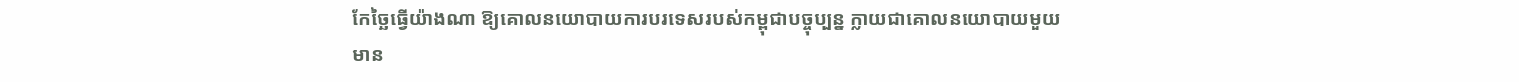កែច្ឆៃធ្វើយ៉ាងណា ឱ្យគោលនយោបាយការបរទេសរបស់កម្ពុជាបច្ចុប្បន្ន ក្លាយជាគោលនយោបាយមួយមាន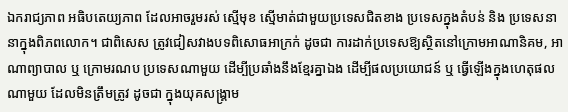ឯករាជ្យភាព អធិបតេយ្យភាព ដែលអាចរួមរស់ ស្មើមុខ ស្មើមាត់ជាមួយប្រទេសជិតខាង ប្រទេសក្នុងតំបន់ និង ប្រទេសនានាក្នុងពិភពលោក។ ជាពិសេស ត្រូវជៀសវាងបទពិសោធអាក្រក់ ដូចជា ការដាក់ប្រទេសឱ្យស្ថិតនៅក្រោមអាណានិគម, អាណាព្យាបាល ឬ ក្រោមរណប ប្រទេសណាមួយ ដើម្បីប្រឆាំងនឹងខ្មែរគ្នាឯង ដើម្បីផលប្រយោជន៍ ឬ ធ្វើឡើងក្នុងហេតុផលណាមួយ ដែលមិនត្រឹមត្រូវ ដូចជា ក្នុងយុគសង្គ្រាម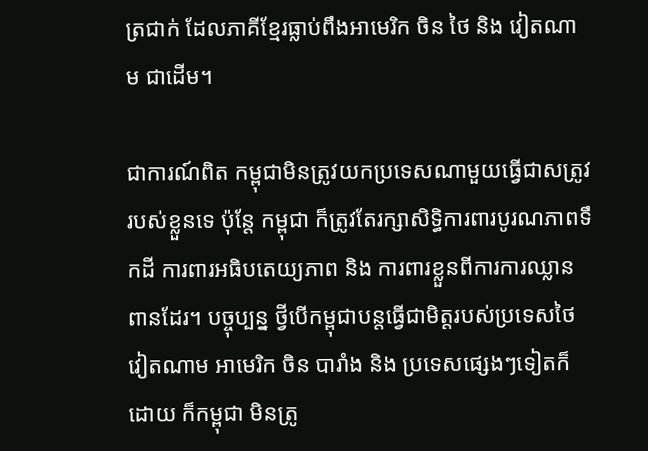ត្រជាក់ ដែលភាគីខ្មែរធ្លាប់ពឹងអាមេរិក ចិន ថៃ និង វៀតណាម ជាដើម។

ជាការណ៍ពិត កម្ពុជាមិនត្រូវយកប្រទេសណាមួយធ្វើជាសត្រូវរបស់ខ្លួនទេ ប៉ុន្តែ កម្ពុជា ក៏ត្រូវតែរក្សាសិទ្ធិការពារបូរណភាពទឹកដី ការពារអធិបតេយ្យភាព និង ការពារខ្លួនពីការការឈ្លានពានដែរ។ បច្ចុប្បន្ន ថ្វីបើកម្ពុជាបន្តធ្វើជាមិត្តរបស់ប្រទេសថៃ វៀតណាម អាមេរិក ចិន បារាំង និង ប្រទេសផ្សេងៗទៀតក៏ដោយ ក៏កម្ពុជា មិនត្រូ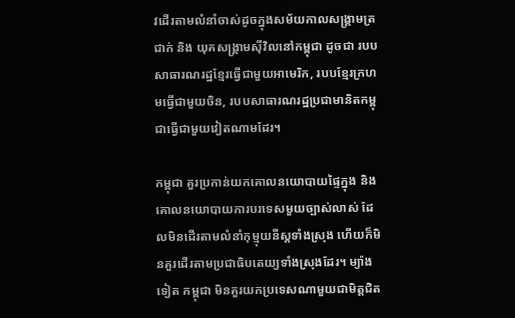វដើរតាមលំនាំចាស់ដូចក្នុងសម័យកាលសង្គ្រាមត្រជាក់ និង យុគសង្គ្រាមស៊ីវិលនៅកម្ពុជា ដូចជា របបសាធារណរដ្ឋខ្មែរធ្វើជាមួយអាមេរិក, របបខ្មែរក្រហមធ្វើជាមួយចិន, របបសាធារណរដ្ឋប្រជាមានិតកម្ពុជាធ្វើជាមួយវៀតណាមដែរ។

កម្ពុជា គួរប្រកាន់យកគោលនយោបាយផ្ទៃក្នុង និង គោលនយោបាយការបរទេសមួយច្បាស់លាស់ ដែលមិនដើរតាមលំនាំកុម្មុយនីស្តទាំងស្រុង ហើយក៏មិនគួរដើរតាមប្រជាធិបតេយ្យទាំងស្រុងដែរ។ ម្យ៉ាងទៀត កម្ពុជា មិនគួរយកប្រទេសណាមួយជាមិត្តជិត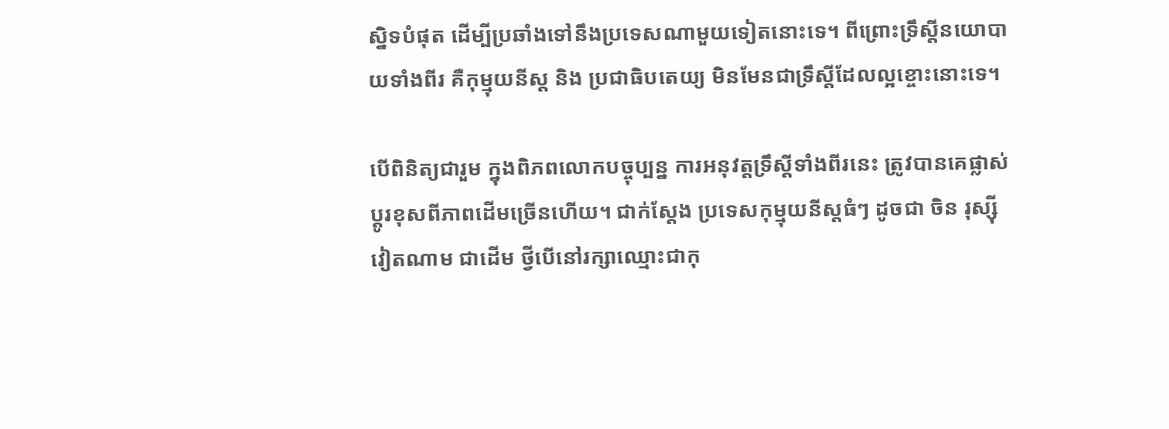ស្និទបំផុត ដើម្បីប្រឆាំងទៅនឹងប្រទេសណាមួយទៀតនោះទេ។ ពីព្រោះទ្រឹស្ដីនយោបាយទាំងពីរ គឺកុម្មុយនីស្ត និង ប្រជាធិបតេយ្យ មិនមែនជាទ្រឹស្ដីដែលល្អខ្ចោះនោះទេ។

បើពិនិត្យជារួម ក្នុងពិភពលោកបច្ចុប្បន្ន ការអនុវត្តទ្រឹស្ដីទាំងពីរនេះ ត្រូវបានគេផ្លាស់ប្ដូរខុសពីភាពដើមច្រើនហើយ។ ជាក់ស្ដែង ប្រទេសកុម្មុយនីស្តធំៗ ដូចជា ចិន រុស្ស៊ី វៀតណាម ជាដើម ថ្វីបើនៅរក្សាឈ្មោះជាកុ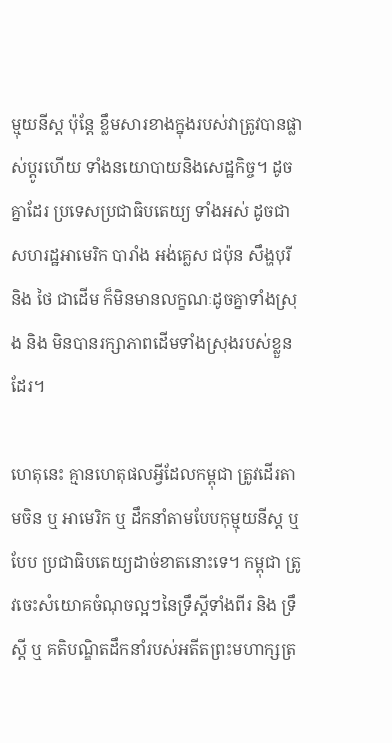ម្មុយនីស្ត ប៉ុន្តែ ខ្លឹមសារខាងក្នុងរបស់វាត្រូវបានផ្លាស់ប្ដូរហើយ ទាំងនយោបាយនិងសេដ្ឋកិច្ច។ ដូចគ្នាដែរ ប្រទេសប្រជាធិបតេយ្យ ទាំងអស់ ដូចជា សហរដ្ឋអាមេរិក បារាំង អង់គ្លេស ជប៉ុន សឹង្ហបុរី និង ថៃ ជាដើម ក៏មិនមានលក្ខណៈដូចគ្នាទាំងស្រុង និង មិនបានរក្សាភាពដើមទាំងស្រុងរបស់ខ្លួនដែរ។

ហេតុនេះ គ្មានហេតុផលអ្វីដែលកម្ពុជា ត្រូវដើរតាមចិន ឬ អាមេរិក ឬ ដឹកនាំតាមបែបកុម្មុយនីស្ត ឬ បែប ប្រជាធិបតេយ្យដាច់ខាតនោះទេ។ កម្ពុជា ត្រូវចេះសំយោគចំណុចល្អៗនៃទ្រឹស្ដីទាំងពីរ និង ទ្រឹស្ដី ឬ គតិបណ្ឌិតដឹកនាំរបស់អតីតព្រះមហាក្សត្រ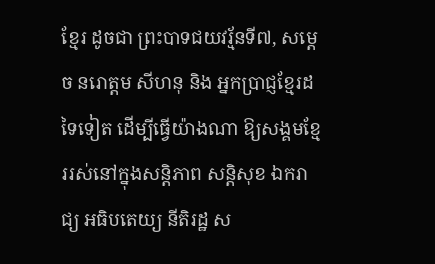ខ្មែរ ដូចជា ព្រះបាទជយវរ្ម័នទី៧, សម្ដេច នរោត្តម សីហនុ និង អ្នកប្រាជ្ញខ្មែរដទៃទៀត ដើម្បីធ្វើយ៉ាងណា ឱ្យសង្គមខ្មែររស់នៅក្នុងសន្តិភាព សន្តិសុខ ឯករាជ្យ អធិបតេយ្យ នីតិរដ្ឋ ស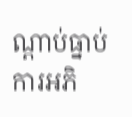ណ្ដាប់ធ្នាប់ ការអភិ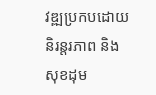វឌ្ឍប្រកបដោយនិរន្តរភាព និង សុខដុម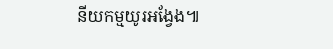នីយកម្មយូរអង្វែង៕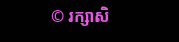© រក្សាសិ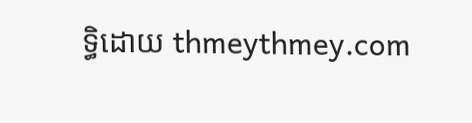ទ្ធិដោយ thmeythmey.com